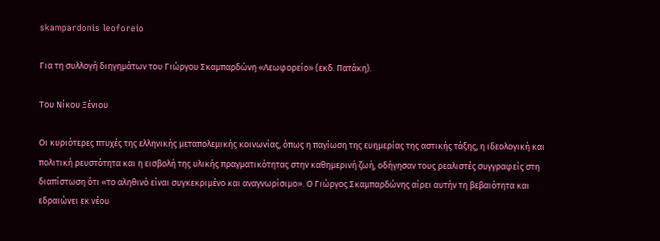skampardonis leoforeio

Για τη συλλογή διηγημάτων του Γιώργου Σκαμπαρδώνη «Λεωφορείο» (εκδ. Πατάκη).

Του Νίκου Ξένιου

Οι κυριότερες πτυχές της ελληνικής μεταπολεμικής κοινωνίας, όπως η παγίωση της ευημερίας της αστικής τάξης, η ιδεολογική και πολιτική ρευστότητα και η εισβολή της υλικής πραγματικότητας στην καθημερινή ζωή, οδήγησαν τους ρεαλιστές συγγραφείς στη διαπίστωση ότι «το αληθινό είναι συγκεκριμένο και αναγνωρίσιμο». Ο Γιώργος Σκαμπαρδώνης αίρει αυτήν τη βεβαιότητα και εδραιώνει εκ νέου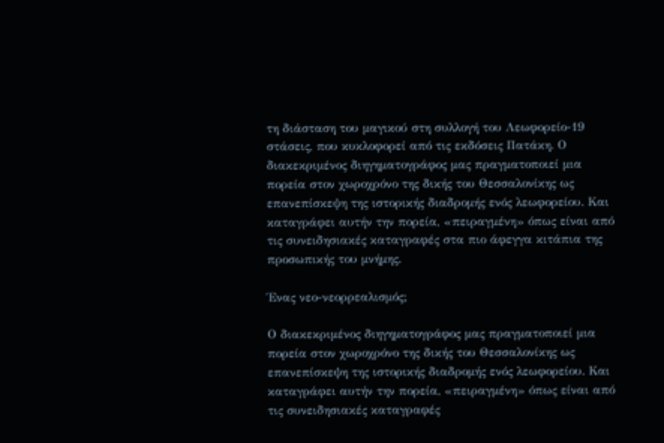τη διάσταση του μαγικού στη συλλογή του Λεωφορείο-19 στάσεις, που κυκλοφορεί από τις εκδόσεις Πατάκη. Ο διακεκριμένος διηγηματογράφος μας πραγματοποιεί μια πορεία στον χωροχρόνο της δικής του Θεσσαλονίκης ως επανεπίσκεψη της ιστορικής διαδρομής ενός λεωφορείου. Και καταγράφει αυτήν την πορεία, «πειραγμένη» όπως είναι από τις συνειδησιακές καταγραφές στα πιο άφεγγα κιτάπια της προσωπικής του μνήμης.

Ένας νεο-νεορρεαλισμός;

Ο διακεκριμένος διηγηματογράφος μας πραγματοποιεί μια πορεία στον χωροχρόνο της δικής του Θεσσαλονίκης ως επανεπίσκεψη της ιστορικής διαδρομής ενός λεωφορείου. Και καταγράφει αυτήν την πορεία, «πειραγμένη» όπως είναι από τις συνειδησιακές καταγραφές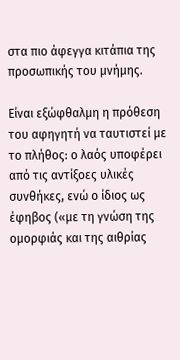στα πιο άφεγγα κιτάπια της προσωπικής του μνήμης.

Είναι εξώφθαλμη η πρόθεση του αφηγητή να ταυτιστεί με το πλήθος: ο λαός υποφέρει από τις αντίξοες υλικές συνθήκες, ενώ ο ίδιος ως έφηβος («με τη γνώση της ομορφιάς και της αιθρίας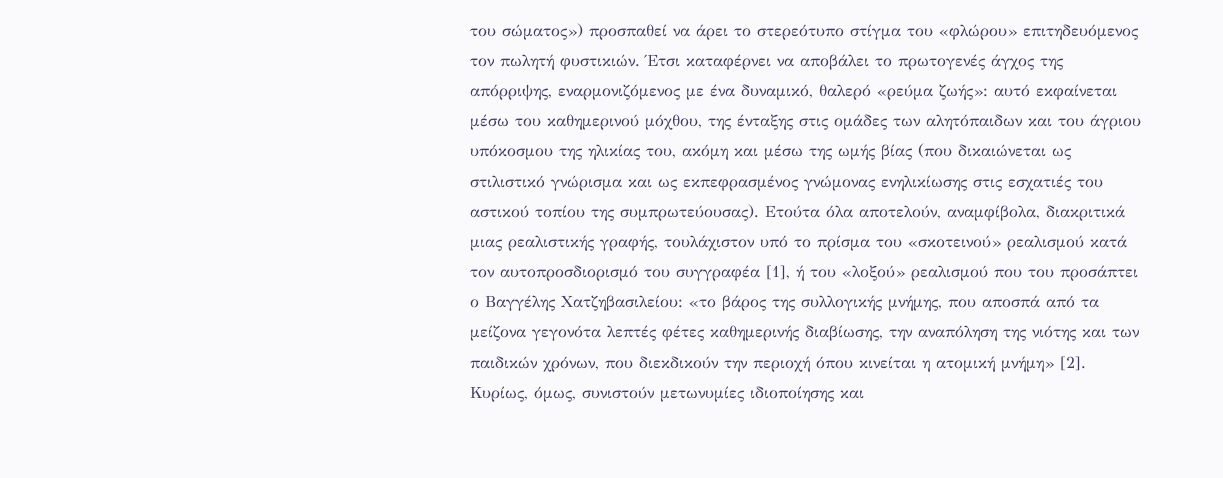του σώματος») προσπαθεί να άρει το στερεότυπο στίγμα του «φλώρου» επιτηδευόμενος τον πωλητή φυστικιών. Έτσι καταφέρνει να αποβάλει το πρωτογενές άγχος της απόρριψης, εναρμονιζόμενος με ένα δυναμικό, θαλερό «ρεύμα ζωής»: αυτό εκφαίνεται μέσω του καθημερινού μόχθου, της ένταξης στις ομάδες των αλητόπαιδων και του άγριου υπόκοσμου της ηλικίας του, ακόμη και μέσω της ωμής βίας (που δικαιώνεται ως στιλιστικό γνώρισμα και ως εκπεφρασμένος γνώμονας ενηλικίωσης στις εσχατιές του αστικού τοπίου της συμπρωτεύουσας). Ετούτα όλα αποτελούν, αναμφίβολα, διακριτικά μιας ρεαλιστικής γραφής, τουλάχιστον υπό το πρίσμα του «σκοτεινού» ρεαλισμού κατά τον αυτοπροσδιορισμό του συγγραφέα [1], ή του «λοξού» ρεαλισμού που του προσάπτει ο Βαγγέλης Χατζηβασιλείου: «το βάρος της συλλογικής μνήμης, που αποσπά από τα μείζονα γεγονότα λεπτές φέτες καθημερινής διαβίωσης, την αναπόληση της νιότης και των παιδικών χρόνων, που διεκδικούν την περιοχή όπου κινείται η ατομική μνήμη» [2]. Κυρίως, όμως, συνιστούν μετωνυμίες ιδιοποίησης και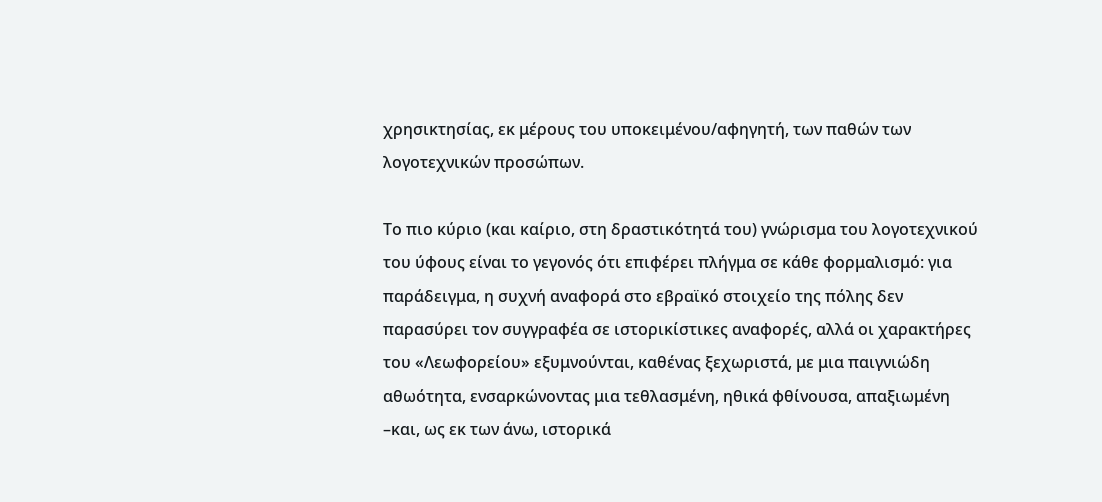χρησικτησίας, εκ μέρους του υποκειμένου/αφηγητή, των παθών των λογοτεχνικών προσώπων.

Το πιο κύριο (και καίριο, στη δραστικότητά του) γνώρισμα του λογοτεχνικού του ύφους είναι το γεγονός ότι επιφέρει πλήγμα σε κάθε φορμαλισμό: για παράδειγμα, η συχνή αναφορά στο εβραϊκό στοιχείο της πόλης δεν παρασύρει τον συγγραφέα σε ιστορικίστικες αναφορές, αλλά οι χαρακτήρες του «Λεωφορείου» εξυμνούνται, καθένας ξεχωριστά, με μια παιγνιώδη αθωότητα, ενσαρκώνοντας μια τεθλασμένη, ηθικά φθίνουσα, απαξιωμένη –και, ως εκ των άνω, ιστορικά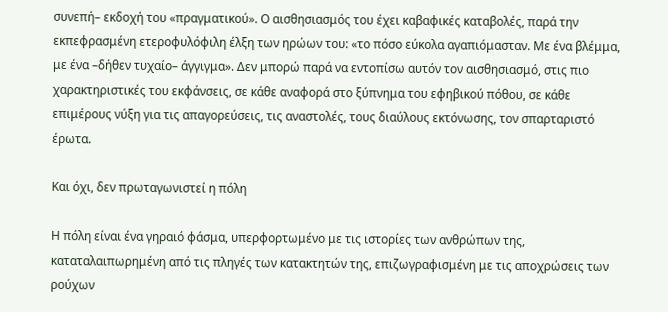συνεπή– εκδοχή του «πραγματικού». Ο αισθησιασμός του έχει καβαφικές καταβολές, παρά την εκπεφρασμένη ετεροφυλόφιλη έλξη των ηρώων του: «το πόσο εύκολα αγαπιόμασταν. Με ένα βλέμμα, με ένα –δήθεν τυχαίο– άγγιγμα». Δεν μπορώ παρά να εντοπίσω αυτόν τον αισθησιασμό, στις πιο χαρακτηριστικές του εκφάνσεις, σε κάθε αναφορά στο ξύπνημα του εφηβικού πόθου, σε κάθε επιμέρους νύξη για τις απαγορεύσεις, τις αναστολές, τους διαύλους εκτόνωσης, τον σπαρταριστό έρωτα.

Και όχι, δεν πρωταγωνιστεί η πόλη

Η πόλη είναι ένα γηραιό φάσμα, υπερφορτωμένο με τις ιστορίες των ανθρώπων της, καταταλαιπωρημένη από τις πληγές των κατακτητών της, επιζωγραφισμένη με τις αποχρώσεις των ρούχων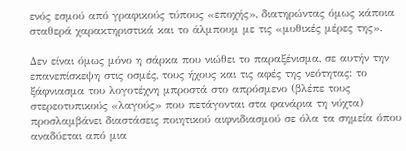ενός εσμού από γραφικούς τύπους «εποχής», διατηρώντας όμως κάποια σταθερά χαρακτηριστικά και το άλμπουμ με τις «μυθικές μέρες της».

Δεν είναι όμως μόνο η σάρκα που νιώθει το παραξένισμα, σε αυτήν την επανεπίσκεψη στις οσμές, τους ήχους και τις αφές της νεότητας: το ξάφνιασμα του λογοτέχνη μπροστά στο απρόσμενο (βλέπε τους στερεοτυπικούς «λαγούς» που πετάγονται στα φανάρια τη νύχτα) προσλαμβάνει διαστάσεις ποιητικού αιφνιδιασμού σε όλα τα σημεία όπου αναδύεται από μια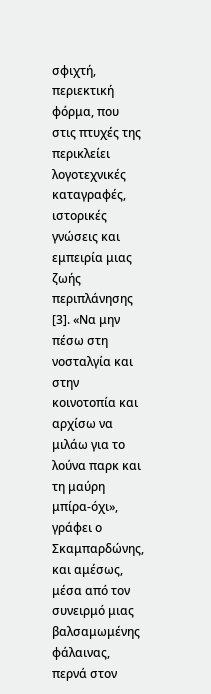σφιχτή, περιεκτική φόρμα, που στις πτυχές της περικλείει λογοτεχνικές καταγραφές, ιστορικές γνώσεις και εμπειρία μιας ζωής περιπλάνησης [3]. «Να μην πέσω στη νοσταλγία και στην κοινοτοπία και αρχίσω να μιλάω για το λούνα παρκ και τη μαύρη μπίρα-όχι», γράφει ο Σκαμπαρδώνης, και αμέσως, μέσα από τον συνειρμό μιας βαλσαμωμένης φάλαινας, περνά στον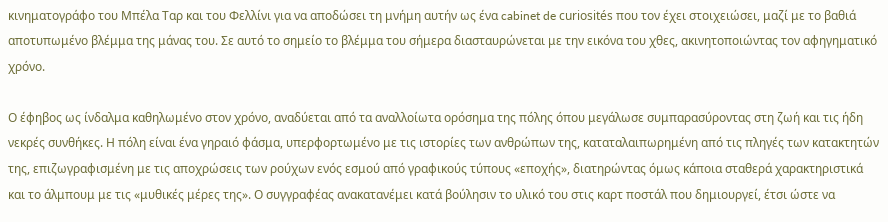κινηματογράφο του Μπέλα Ταρ και του Φελλίνι για να αποδώσει τη μνήμη αυτήν ως ένα cabinet de curiosités που τον έχει στοιχειώσει, μαζί με το βαθιά αποτυπωμένο βλέμμα της μάνας του. Σε αυτό το σημείο το βλέμμα του σήμερα διασταυρώνεται με την εικόνα του χθες, ακινητοποιώντας τον αφηγηματικό χρόνο.

Ο έφηβος ως ίνδαλμα καθηλωμένο στον χρόνο, αναδύεται από τα αναλλοίωτα ορόσημα της πόλης όπου μεγάλωσε συμπαρασύροντας στη ζωή και τις ήδη νεκρές συνθήκες. Η πόλη είναι ένα γηραιό φάσμα, υπερφορτωμένο με τις ιστορίες των ανθρώπων της, καταταλαιπωρημένη από τις πληγές των κατακτητών της, επιζωγραφισμένη με τις αποχρώσεις των ρούχων ενός εσμού από γραφικούς τύπους «εποχής», διατηρώντας όμως κάποια σταθερά χαρακτηριστικά και το άλμπουμ με τις «μυθικές μέρες της». Ο συγγραφέας ανακατανέμει κατά βούλησιν το υλικό του στις καρτ ποστάλ που δημιουργεί, έτσι ώστε να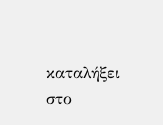καταλήξει στο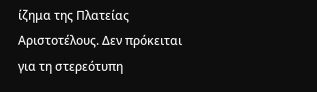ίζημα της Πλατείας Αριστοτέλους. Δεν πρόκειται για τη στερεότυπη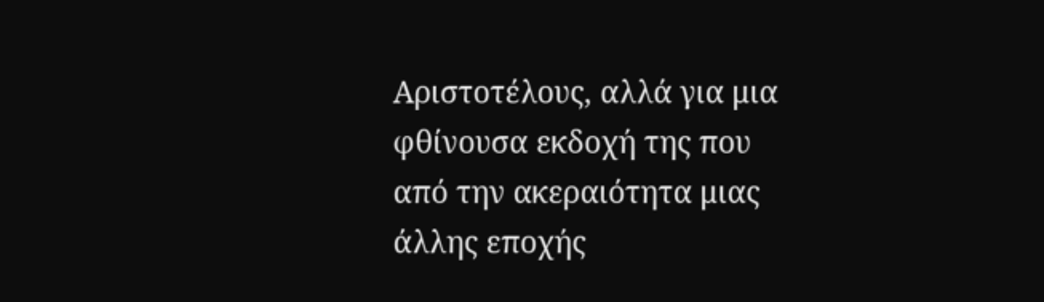Αριστοτέλους, αλλά για μια φθίνουσα εκδοχή της που από την ακεραιότητα μιας άλλης εποχής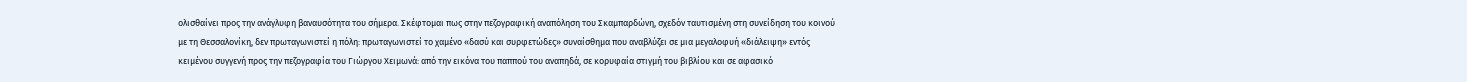ολισθαίνει προς την ανάγλυφη βαναυσότητα του σήμερα. Σκέφτομαι πως στην πεζογραφική αναπόληση του Σκαμπαρδώνη, σχεδόν ταυτισμένη στη συνείδηση του κοινού με τη Θεσσαλονίκη, δεν πρωταγωνιστεί η πόλη: πρωταγωνιστεί το χαμένο «δασύ και συρφετώδες» συναίσθημα που αναβλύζει σε μια μεγαλοφυή «διάλειψη» εντός κειμένου συγγενή προς την πεζογραφία του Γιώργου Χειμωνά: από την εικόνα του παππού του αναπηδά, σε κορυφαία στιγμή του βιβλίου και σε αφασικό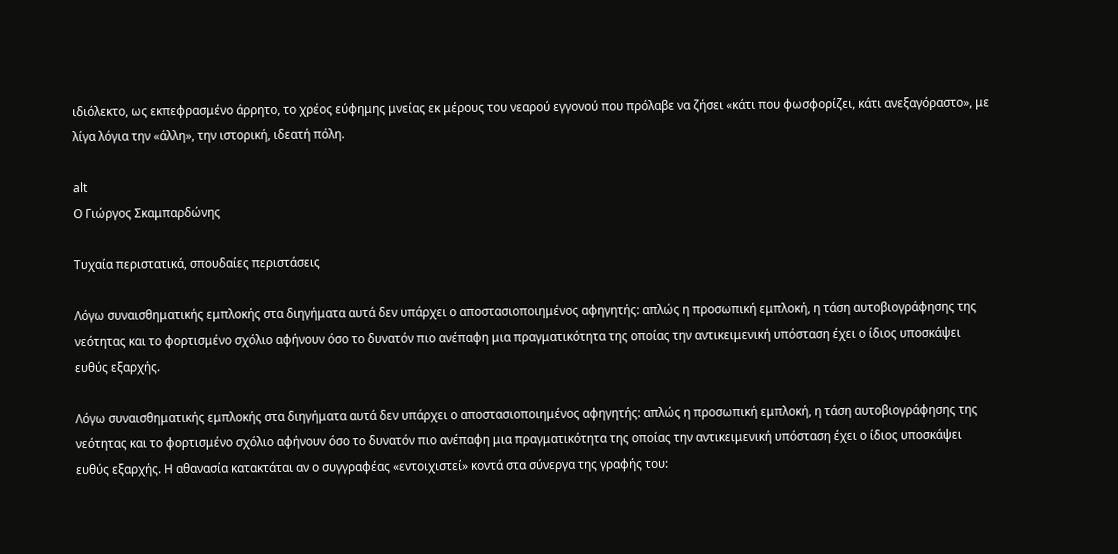ιδιόλεκτο, ως εκπεφρασμένο άρρητο, το χρέος εύφημης μνείας εκ μέρους του νεαρού εγγονού που πρόλαβε να ζήσει «κάτι που φωσφορίζει, κάτι ανεξαγόραστο», με λίγα λόγια την «άλλη», την ιστορική, ιδεατή πόλη.

alt
Ο Γιώργος Σκαμπαρδώνης

Τυχαία περιστατικά, σπουδαίες περιστάσεις

Λόγω συναισθηματικής εμπλοκής στα διηγήματα αυτά δεν υπάρχει ο αποστασιοποιημένος αφηγητής: απλώς η προσωπική εμπλοκή, η τάση αυτοβιογράφησης της νεότητας και το φορτισμένο σχόλιο αφήνουν όσο το δυνατόν πιο ανέπαφη μια πραγματικότητα της οποίας την αντικειμενική υπόσταση έχει ο ίδιος υποσκάψει ευθύς εξαρχής.

Λόγω συναισθηματικής εμπλοκής στα διηγήματα αυτά δεν υπάρχει ο αποστασιοποιημένος αφηγητής: απλώς η προσωπική εμπλοκή, η τάση αυτοβιογράφησης της νεότητας και το φορτισμένο σχόλιο αφήνουν όσο το δυνατόν πιο ανέπαφη μια πραγματικότητα της οποίας την αντικειμενική υπόσταση έχει ο ίδιος υποσκάψει ευθύς εξαρχής. Η αθανασία κατακτάται αν ο συγγραφέας «εντοιχιστεί» κοντά στα σύνεργα της γραφής του: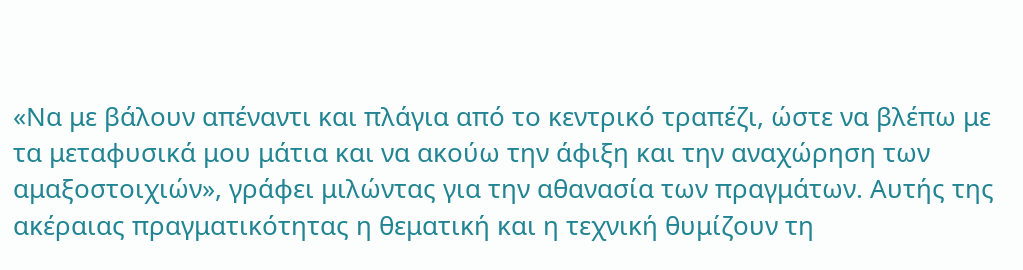«Να με βάλουν απέναντι και πλάγια από το κεντρικό τραπέζι, ώστε να βλέπω με τα μεταφυσικά μου μάτια και να ακούω την άφιξη και την αναχώρηση των αμαξοστοιχιών», γράφει μιλώντας για την αθανασία των πραγμάτων. Αυτής της ακέραιας πραγματικότητας η θεματική και η τεχνική θυμίζουν τη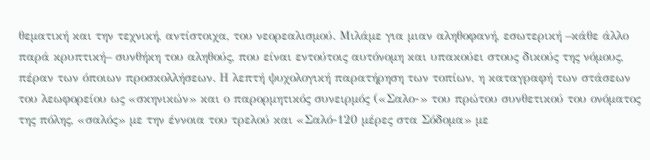θεματική και την τεχνική, αντίστοιχα, του νεορεαλισμού. Μιλάμε για μιαν αληθοφανή, εσωτερική –κάθε άλλο παρά κρυπτική– συνθήκη του αληθούς, που είναι εντούτοις αυτόνομη και υπακούει στους δικούς της νόμους, πέραν των όποιων προσκολλήσεων. Η λεπτή ψυχολογική παρατήρηση των τοπίων, η καταγραφή των στάσεων του λεωφορείου ως «σκηνικών» και ο παρορμητικός συνειρμός («Σαλο-» του πρώτου συνθετικού του ονόματος της πόλης, «σαλός» με την έννοια του τρελού και «Σαλό-120 μέρες στα Σόδομα» με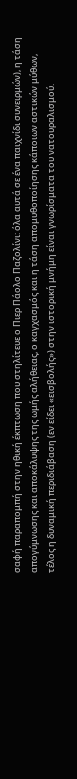σαφή παραπομπή στην ηθική έκπτωση που στηλίτευε ο Πιερ Πάολο Παζολίνι: όλα αυτά σε ένα παιχνίδι συνειρμών), η τάση απογύμνωσης και αποκάλυψης της ωμής αλήθειας, ο καγχασμός και η τάση απομυθοποίησης κάποιων αστικών μύθων, τέλος η δυναμική περιδιάβαση (εν είδει «εισβολής») στην ιστορική μνήμη είναι γνωρίσματα του νατουραλισμού.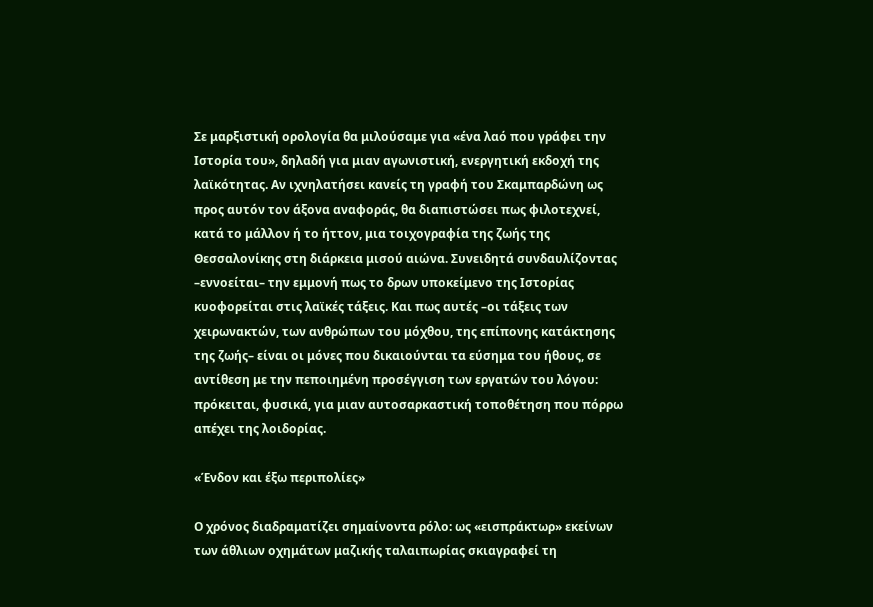Σε μαρξιστική ορολογία θα μιλούσαμε για «ένα λαό που γράφει την Ιστορία του», δηλαδή για μιαν αγωνιστική, ενεργητική εκδοχή της λαϊκότητας. Αν ιχνηλατήσει κανείς τη γραφή του Σκαμπαρδώνη ως προς αυτόν τον άξονα αναφοράς, θα διαπιστώσει πως φιλοτεχνεί, κατά το μάλλον ή το ήττον, μια τοιχογραφία της ζωής της Θεσσαλονίκης στη διάρκεια μισού αιώνα. Συνειδητά συνδαυλίζοντας –εννοείται– την εμμονή πως το δρων υποκείμενο της Ιστορίας κυοφορείται στις λαϊκές τάξεις. Και πως αυτές –οι τάξεις των χειρωνακτών, των ανθρώπων του μόχθου, της επίπονης κατάκτησης της ζωής– είναι οι μόνες που δικαιούνται τα εύσημα του ήθους, σε αντίθεση με την πεποιημένη προσέγγιση των εργατών του λόγου: πρόκειται, φυσικά, για μιαν αυτοσαρκαστική τοποθέτηση που πόρρω απέχει της λοιδορίας.

«Ένδον και έξω περιπολίες»

Ο χρόνος διαδραματίζει σημαίνοντα ρόλο: ως «εισπράκτωρ» εκείνων των άθλιων οχημάτων μαζικής ταλαιπωρίας σκιαγραφεί τη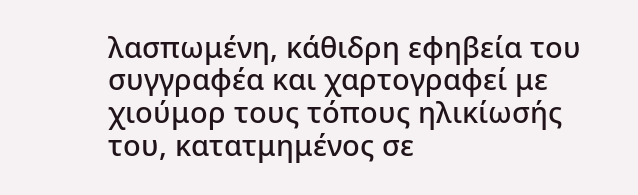λασπωμένη, κάθιδρη εφηβεία του συγγραφέα και χαρτογραφεί με χιούμορ τους τόπους ηλικίωσής του, κατατμημένος σε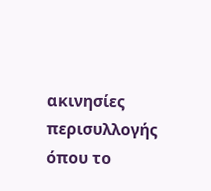ακινησίες περισυλλογής όπου το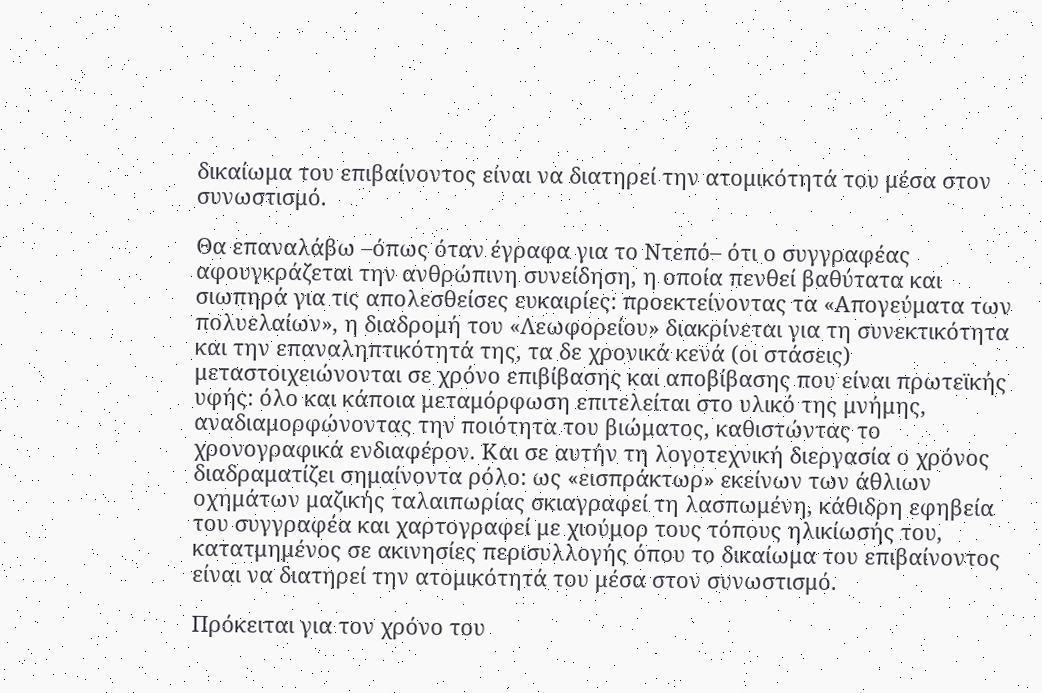δικαίωμα του επιβαίνοντος είναι να διατηρεί την ατομικότητά του μέσα στον συνωστισμό.

Θα επαναλάβω –όπως όταν έγραφα για το Ντεπό– ότι ο συγγραφέας αφουγκράζεται την ανθρώπινη συνείδηση, η οποία πενθεί βαθύτατα και σιωπηρά για τις απολεσθείσες ευκαιρίες: προεκτείνοντας τα «Απογεύματα των πολυελαίων», η διαδρομή του «Λεωφορείου» διακρίνεται για τη συνεκτικότητα και την επαναληπτικότητά της, τα δε χρονικά κενά (οι στάσεις) μεταστοιχειώνονται σε χρόνο επιβίβασης και αποβίβασης που είναι πρωτεϊκής υφής: όλο και κάποια μεταμόρφωση επιτελείται στο υλικό της μνήμης, αναδιαμορφώνοντας την ποιότητα του βιώματος, καθιστώντας το χρονογραφικά ενδιαφέρον. Και σε αυτήν τη λογοτεχνική διεργασία ο χρόνος διαδραματίζει σημαίνοντα ρόλο: ως «εισπράκτωρ» εκείνων των άθλιων οχημάτων μαζικής ταλαιπωρίας σκιαγραφεί τη λασπωμένη, κάθιδρη εφηβεία του συγγραφέα και χαρτογραφεί με χιούμορ τους τόπους ηλικίωσής του, κατατμημένος σε ακινησίες περισυλλογής όπου το δικαίωμα του επιβαίνοντος είναι να διατηρεί την ατομικότητά του μέσα στον συνωστισμό.

Πρόκειται για τον χρόνο του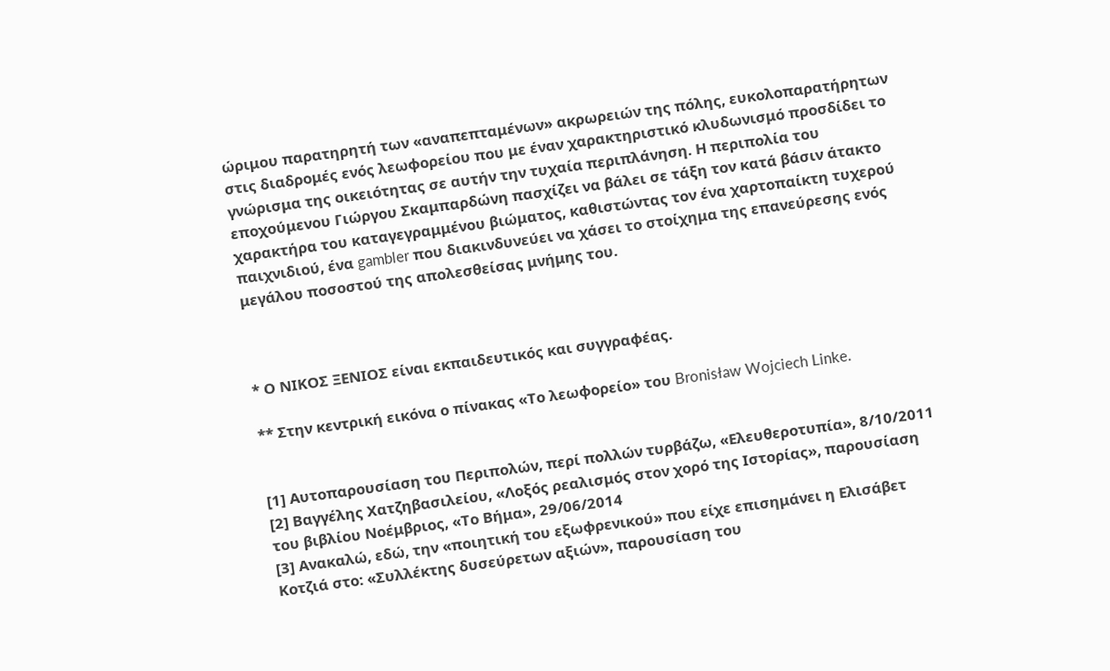ώριμου παρατηρητή των «αναπεπταμένων» ακρωρειών της πόλης, ευκολοπαρατήρητων στις διαδρομές ενός λεωφορείου που με έναν χαρακτηριστικό κλυδωνισμό προσδίδει το γνώρισμα της οικειότητας σε αυτήν την τυχαία περιπλάνηση. Η περιπολία του εποχούμενου Γιώργου Σκαμπαρδώνη πασχίζει να βάλει σε τάξη τον κατά βάσιν άτακτο χαρακτήρα του καταγεγραμμένου βιώματος, καθιστώντας τον ένα χαρτοπαίκτη τυχερού παιχνιδιού, ένα gambler που διακινδυνεύει να χάσει το στοίχημα της επανεύρεσης ενός μεγάλου ποσοστού της απολεσθείσας μνήμης του.



* Ο ΝΙΚΟΣ ΞΕΝΙΟΣ είναι εκπαιδευτικός και συγγραφέας.

** Στην κεντρική εικόνα ο πίνακας «Το λεωφορείο» του Bronisław Wojciech Linke.


[1] Αυτοπαρουσίαση του Περιπολών, περί πολλών τυρβάζω, «Ελευθεροτυπία», 8/10/2011
[2] Βαγγέλης Χατζηβασιλείου, «Λοξός ρεαλισμός στον χορό της Ιστορίας», παρουσίαση του βιβλίου Νοέμβριος, «Το Βήμα», 29/06/2014
[3] Ανακαλώ, εδώ, την «ποιητική του εξωφρενικού» που είχε επισημάνει η Ελισάβετ Κοτζιά στο: «Συλλέκτης δυσεύρετων αξιών», παρουσίαση του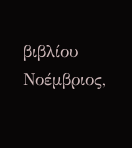βιβλίου Νοέμβριος,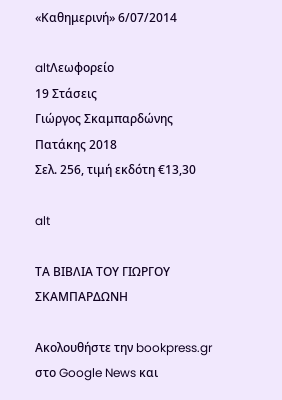«Καθημερινή» 6/07/2014

altΛεωφορείο
19 Στάσεις
Γιώργος Σκαμπαρδώνης
Πατάκης 2018
Σελ. 256, τιμή εκδότη €13,30

alt

ΤΑ ΒΙΒΛΙΑ ΤΟΥ ΓΙΩΡΓΟΥ ΣΚΑΜΠΑΡΔΩΝΗ

Ακολουθήστε την bookpress.gr στο Google News και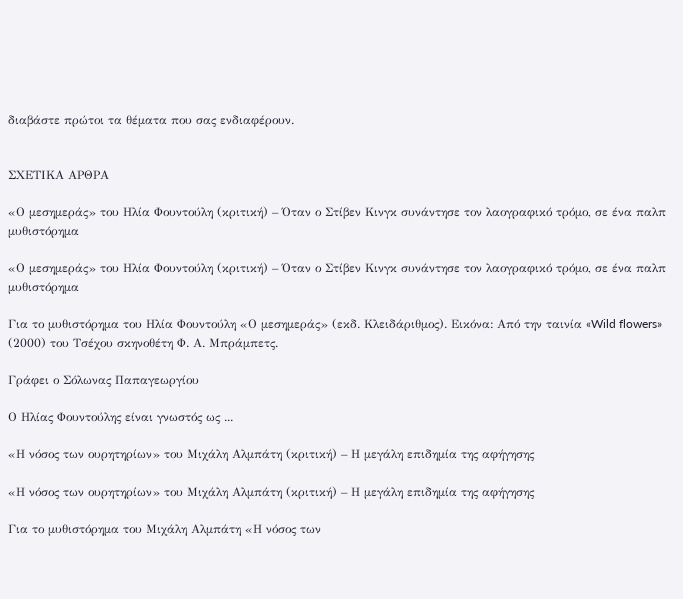διαβάστε πρώτοι τα θέματα που σας ενδιαφέρουν.


ΣΧΕΤΙΚΑ ΑΡΘΡΑ

«Ο μεσημεράς» του Ηλία Φουντούλη (κριτική) – Όταν ο Στίβεν Κινγκ συνάντησε τον λαογραφικό τρόμο, σε ένα παλπ μυθιστόρημα

«Ο μεσημεράς» του Ηλία Φουντούλη (κριτική) – Όταν ο Στίβεν Κινγκ συνάντησε τον λαογραφικό τρόμο, σε ένα παλπ μυθιστόρημα

Για το μυθιστόρημα του Ηλία Φουντούλη «Ο μεσημεράς» (εκδ. Κλειδάριθμος). Εικόνα: Από την ταινία «Wild flowers» (2000) του Τσέχου σκηνοθέτη Φ. Α. Μπράμπετς.

Γράφει ο Σόλωνας Παπαγεωργίου

Ο Ηλίας Φουντούλης είναι γνωστός ως ...

«Η νόσος των ουρητηρίων» του Μιχάλη Αλμπάτη (κριτική) – Η μεγάλη επιδημία της αφήγησης

«Η νόσος των ουρητηρίων» του Μιχάλη Αλμπάτη (κριτική) – Η μεγάλη επιδημία της αφήγησης

Για το μυθιστόρημα του Μιχάλη Αλμπάτη «Η νόσος των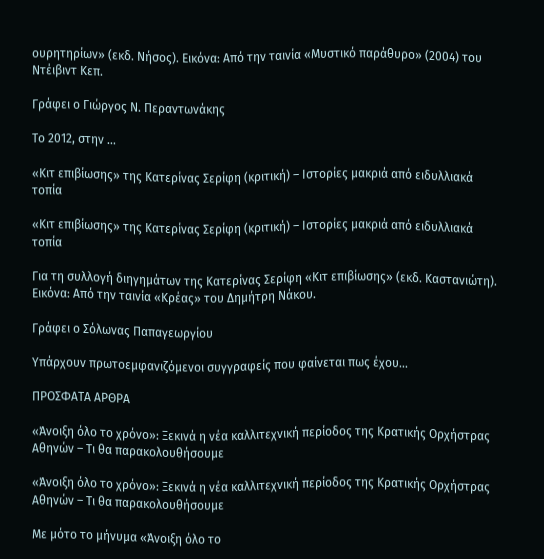ουρητηρίων» (εκδ. Νήσος). Εικόνα: Από την ταινία «Μυστικό παράθυρο» (2004) του Ντέιβιντ Κεπ.

Γράφει ο Γιώργος Ν. Περαντωνάκης

Το 2012, στην ...

«Κιτ επιβίωσης» της Κατερίνας Σερίφη (κριτική) – Ιστορίες μακριά από ειδυλλιακά τοπία

«Κιτ επιβίωσης» της Κατερίνας Σερίφη (κριτική) – Ιστορίες μακριά από ειδυλλιακά τοπία

Για τη συλλογή διηγημάτων της Κατερίνας Σερίφη «Κιτ επιβίωσης» (εκδ. Καστανιώτη). Εικόνα: Από την ταινία «Κρέας» του Δημήτρη Νάκου.

Γράφει ο Σόλωνας Παπαγεωργίου

Υπάρχουν πρωτοεμφανιζόμενοι συγγραφείς που φαίνεται πως έχου...

ΠΡΟΣΦΑΤΑ ΑΡΘΡΑ

«Άνοιξη όλο το χρόνο»: Ξεκινά η νέα καλλιτεχνική περίοδος της Κρατικής Ορχήστρας Αθηνών – Τι θα παρακολουθήσουμε

«Άνοιξη όλο το χρόνο»: Ξεκινά η νέα καλλιτεχνική περίοδος της Κρατικής Ορχήστρας Αθηνών – Τι θα παρακολουθήσουμε

Με μότο το μήνυμα «Άνοιξη όλο το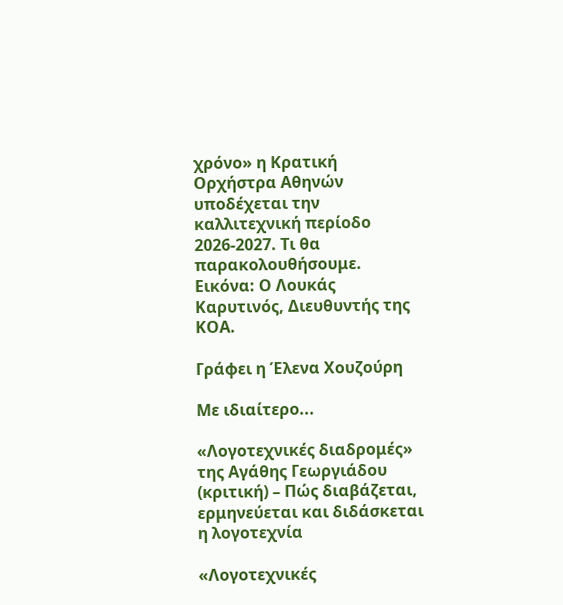χρόνο» η Κρατική Ορχήστρα Αθηνών υποδέχεται την καλλιτεχνική περίοδο 2026-2027. Τι θα παρακολουθήσουμε. Εικόνα: Ο Λουκάς Καρυτινός, Διευθυντής της ΚΟΑ.

Γράφει η Έλενα Χουζούρη

Με ιδιαίτερο...

«Λογοτεχνικές διαδρομές» της Αγάθης Γεωργιάδου (κριτική) – Πώς διαβάζεται, ερμηνεύεται και διδάσκεται η λογοτεχνία

«Λογοτεχνικές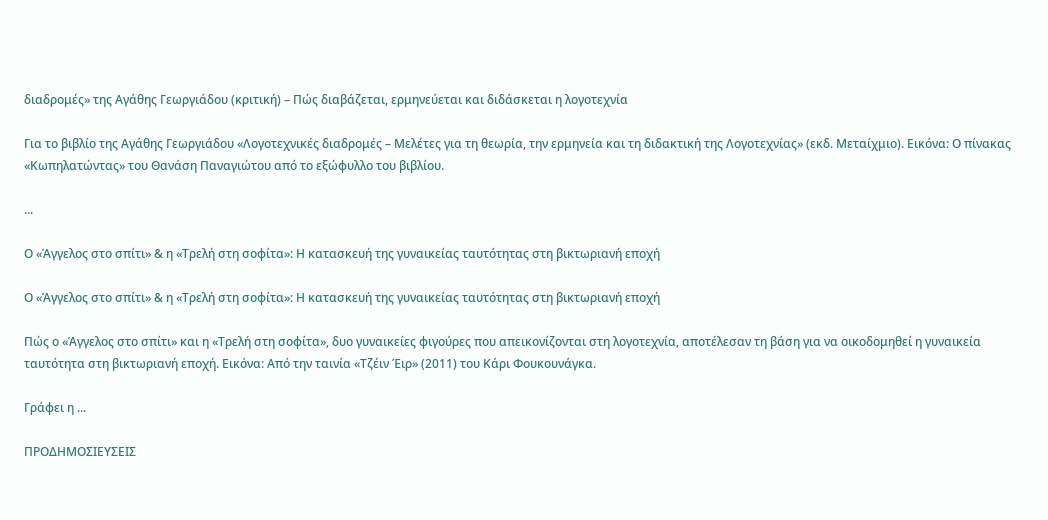διαδρομές» της Αγάθης Γεωργιάδου (κριτική) – Πώς διαβάζεται, ερμηνεύεται και διδάσκεται η λογοτεχνία

Για το βιβλίο της Αγάθης Γεωργιάδου «Λογοτεχνικές διαδρομές – Μελέτες για τη θεωρία, την ερμηνεία και τη διδακτική της Λογοτεχνίας» (εκδ. Μεταίχμιο). Εικόνα: Ο πίνακας «Κωπηλατώντας» του Θανάση Παναγιώτου από το εξώφυλλο του βιβλίου.

...

Ο «Άγγελος στο σπίτι» & η «Τρελή στη σοφίτα»: Η κατασκευή της γυναικείας ταυτότητας στη βικτωριανή εποχή

Ο «Άγγελος στο σπίτι» & η «Τρελή στη σοφίτα»: Η κατασκευή της γυναικείας ταυτότητας στη βικτωριανή εποχή

Πώς ο «Άγγελος στο σπίτι» και η «Τρελή στη σοφίτα», δυο γυναικείες φιγούρες που απεικονίζονται στη λογοτεχνία, αποτέλεσαν τη βάση για να οικοδομηθεί η γυναικεία ταυτότητα στη βικτωριανή εποχή. Εικόνα: Από την ταινία «Τζέιν Έιρ» (2011) του Κάρι Φουκουνάγκα.

Γράφει η ...

ΠΡΟΔΗΜΟΣΙΕΥΣΕΙΣ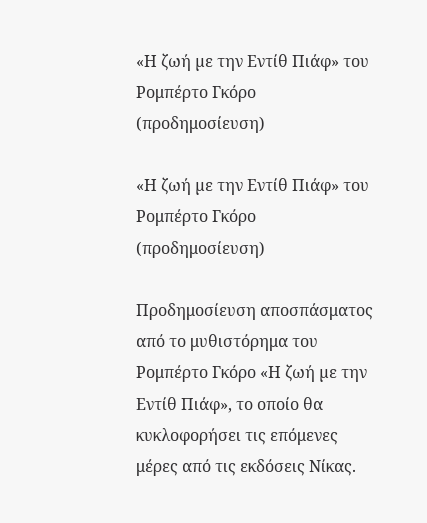«Η ζωή µε την Εντίθ Πιάφ» του Ρομπέρτο Γκόρο (προδημοσίευση)

«Η ζωή µε την Εντίθ Πιάφ» του Ρομπέρτο Γκόρο (προδημοσίευση)

Προδημοσίευση αποσπάσματος από το μυθιστόρημα του Ρομπέρτο Γκόρο «Η ζωή µε την Εντίθ Πιάφ», το οποίο θα κυκλοφορήσει τις επόμενες μέρες από τις εκδόσεις Νίκας.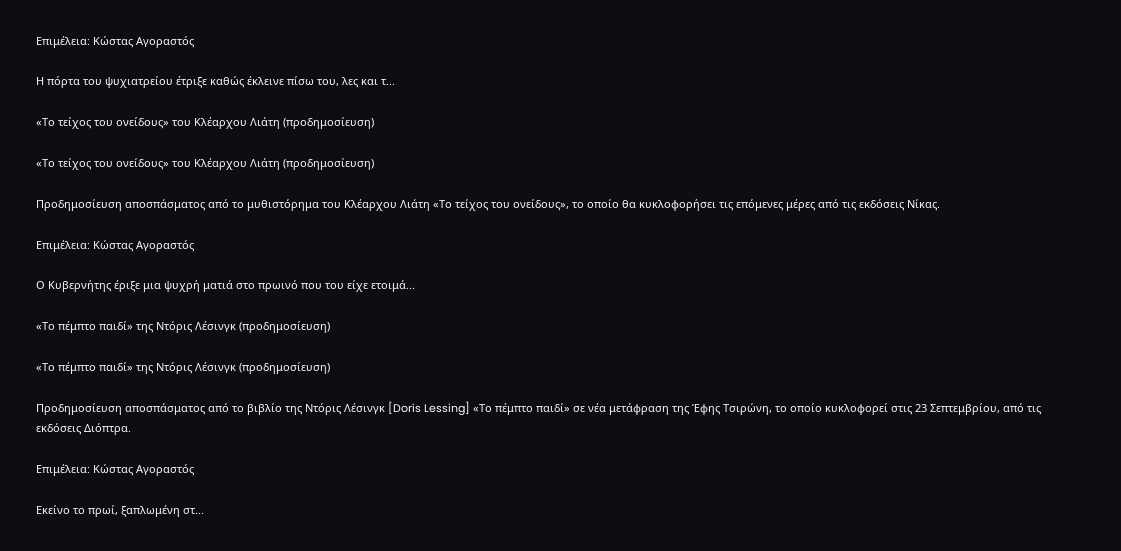Επιμέλεια: Κώστας Αγοραστός

Η πόρτα του ψυχιατρείου έτριξε καθώς έκλεινε πίσω του, λες και τ...

«Το τείχος του ονείδους» του Κλέαρχου Λιάτη (προδημοσίευση)

«Το τείχος του ονείδους» του Κλέαρχου Λιάτη (προδημοσίευση)

Προδημοσίευση αποσπάσματος από το μυθιστόρημα του Κλέαρχου Λιάτη «Το τείχος του ονείδους», το οποίο θα κυκλοφορήσει τις επόμενες μέρες από τις εκδόσεις Νίκας.

Επιμέλεια: Κώστας Αγοραστός

Ο Κυβερνήτης έριξε μια ψυχρή ματιά στο πρωινό που του είχε ετοιμά...

«Το πέμπτο παιδί» της Ντόρις Λέσινγκ (προδημοσίευση)

«Το πέμπτο παιδί» της Ντόρις Λέσινγκ (προδημοσίευση)

Προδημοσίευση αποσπάσματος από το βιβλίο της Ντόρις Λέσινγκ [Doris Lessing] «Το πέμπτο παιδί» σε νέα μετάφραση της Έφης Τσιρώνη, το οποίο κυκλοφορεί στις 23 Σεπτεμβρίου, από τις εκδόσεις Διόπτρα.

Επιμέλεια: Κώστας Αγοραστός

Εκείνο το πρωί, ξαπλωμένη στ...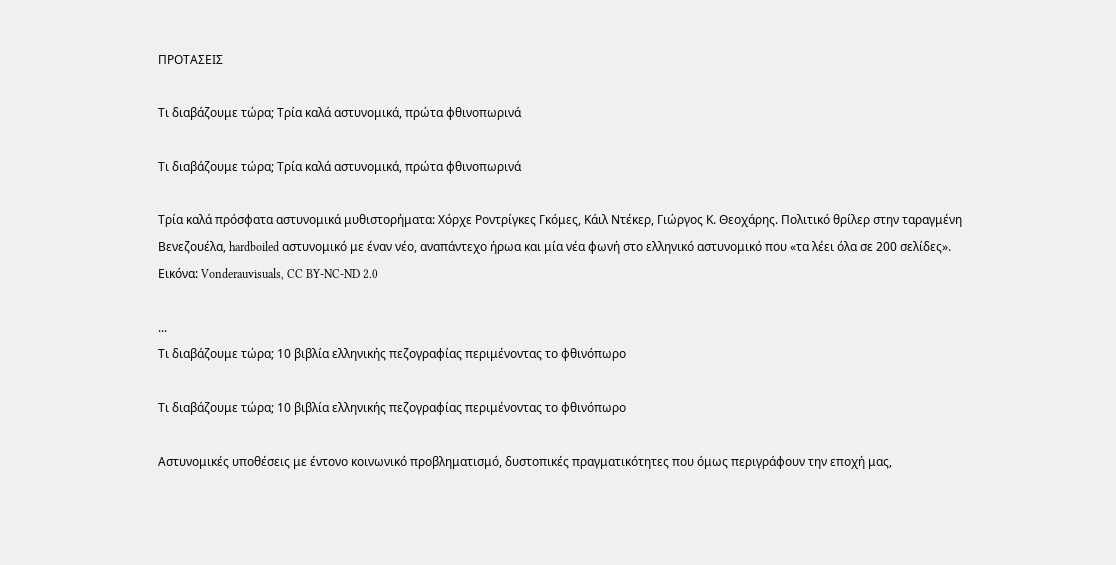ΠΡΟΤΑΣΕΙΣ

Τι διαβάζουμε τώρα; Τρία καλά αστυνομικά, πρώτα φθινοπωρινά

Τι διαβάζουμε τώρα; Τρία καλά αστυνομικά, πρώτα φθινοπωρινά

Τρία καλά πρόσφατα αστυνομικά μυθιστορήματα: Χόρχε Ροντρίγκες Γκόμες, Κάιλ Ντέκερ, Γιώργος Κ. Θεοχάρης. Πολιτικό θρίλερ στην ταραγμένη Βενεζουέλα, hardboiled αστυνομικό με έναν νέο, αναπάντεχο ήρωα και μία νέα φωνή στο ελληνικό αστυνομικό που «τα λέει όλα σε 200 σελίδες». Εικόνα: Vonderauvisuals, CC BY-NC-ND 2.0

...
Τι διαβάζουμε τώρα; 10 βιβλία ελληνικής πεζογραφίας περιμένοντας το φθινόπωρο

Τι διαβάζουμε τώρα; 10 βιβλία ελληνικής πεζογραφίας περιμένοντας το φθινόπωρο

Αστυνομικές υποθέσεις με έντονο κοινωνικό προβληματισμό, δυστοπικές πραγματικότητες που όμως περιγράφουν την εποχή μας,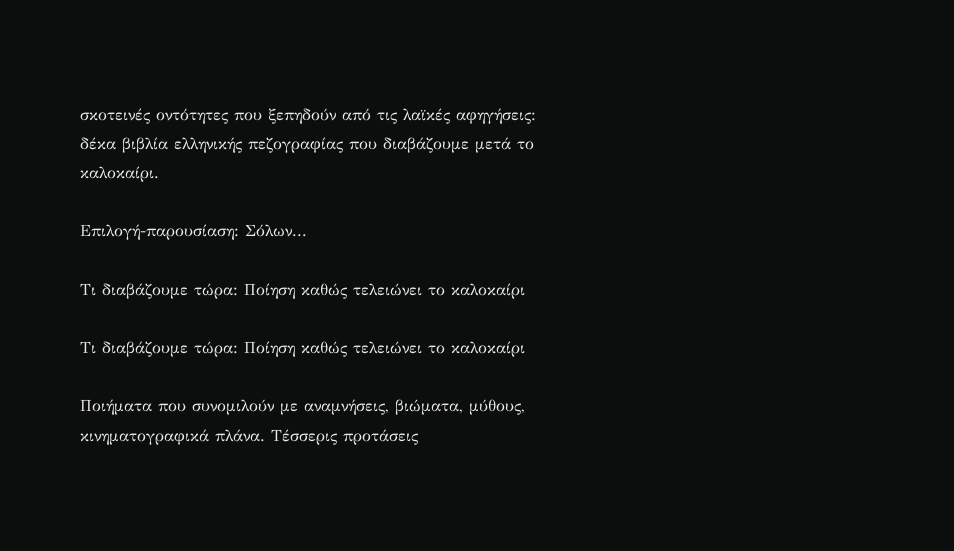σκοτεινές οντότητες που ξεπηδούν από τις λαϊκές αφηγήσεις: δέκα βιβλία ελληνικής πεζογραφίας που διαβάζουμε μετά το καλοκαίρι.

Επιλογή-παρουσίαση: Σόλων...

Τι διαβάζουμε τώρα: Ποίηση καθώς τελειώνει το καλοκαίρι

Τι διαβάζουμε τώρα: Ποίηση καθώς τελειώνει το καλοκαίρι

Ποιήματα που συνομιλούν με αναμνήσεις, βιώματα, μύθους, κινηματογραφικά πλάνα. Τέσσερις προτάσεις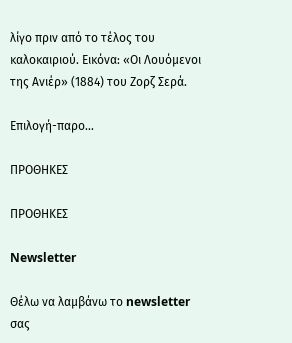λίγο πριν από το τέλος του καλοκαιριού. Εικόνα: «Οι Λουόμενοι της Ανιέρ» (1884) του Ζορζ Σερά.

Επιλογή-παρο...

ΠΡΟΘΗΚΕΣ

ΠΡΟΘΗΚΕΣ

Newsletter

Θέλω να λαμβάνω το newsletter σας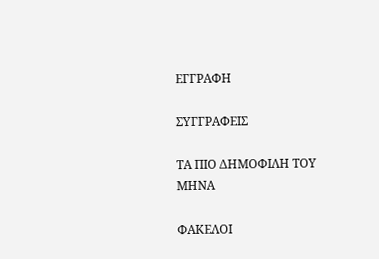ΕΓΓΡΑΦΗ

ΣΥΓΓΡΑΦΕΙΣ

ΤΑ ΠΙΟ ΔΗΜΟΦΙΛΗ ΤΟΥ ΜΗΝΑ

ΦΑΚΕΛΟΙ